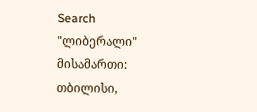Search
"ლიბერალი" მისამართი: თბილისი,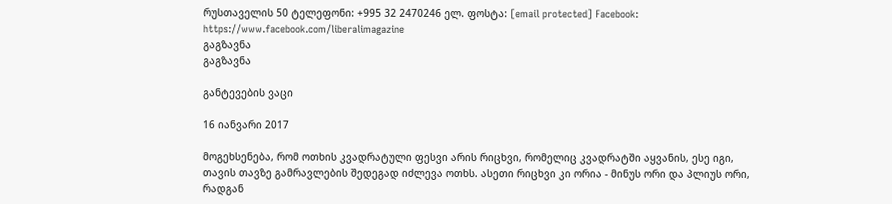რუსთაველის 50 ტელეფონი: +995 32 2470246 ელ. ფოსტა: [email protected] Facebook: https://www.facebook.com/liberalimagazine
გაგზავნა
გაგზავნა

განტევების ვაცი

16 იანვარი 2017

მოგეხსენება, რომ ოთხის კვადრატული ფესვი არის რიცხვი, რომელიც კვადრატში აყვანის, ესე იგი, თავის თავზე გამრავლების შედეგად იძლევა ოთხს. ასეთი რიცხვი კი ორია - მინუს ორი და პლიუს ორი, რადგან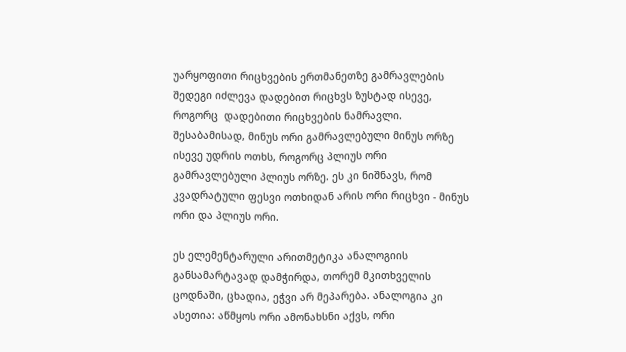უარყოფითი რიცხვების ერთმანეთზე გამრავლების შედეგი იძლევა დადებით რიცხვს ზუსტად ისევე, როგორც  დადებითი რიცხვების ნამრავლი. შესაბამისად, მინუს ორი გამრავლებული მინუს ორზე ისევე უდრის ოთხს, როგორც პლიუს ორი გამრავლებული პლიუს ორზე. ეს კი ნიშნავს, რომ კვადრატული ფესვი ოთხიდან არის ორი რიცხვი - მინუს ორი და პლიუს ორი.

ეს ელემენტარული არითმეტიკა ანალოგიის განსამარტავად დამჭირდა, თორემ მკითხველის ცოდნაში, ცხადია, ეჭვი არ მეპარება. ანალოგია კი ასეთია: აწმყოს ორი ამონახსნი აქვს, ორი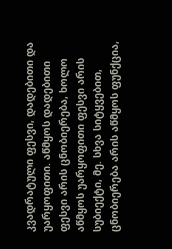კვადრატული ფესვი, დადებითი და უარყოფითი. აწმყოს დადებითი ფესვი არის ცნობიერება, ხოლო აწმყოს უარყოფითი ფესვი არის სუბიექტი, მე. სხვა სიტყვებით, ცნობიერება არის აწმყოს ფუნქცია,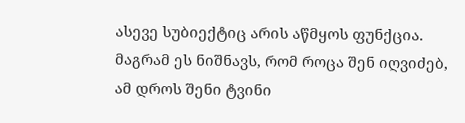ასევე სუბიექტიც არის აწმყოს ფუნქცია. მაგრამ ეს ნიშნავს, რომ როცა შენ იღვიძებ, ამ დროს შენი ტვინი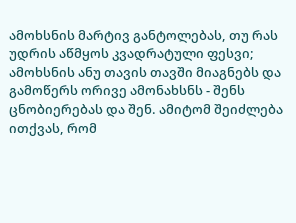ამოხსნის მარტივ განტოლებას, თუ რას უდრის აწმყოს კვადრატული ფესვი; ამოხსნის ანუ თავის თავში მიაგნებს და გამოწერს ორივე ამონახსნს - შენს ცნობიერებას და შენ. ამიტომ შეიძლება ითქვას, რომ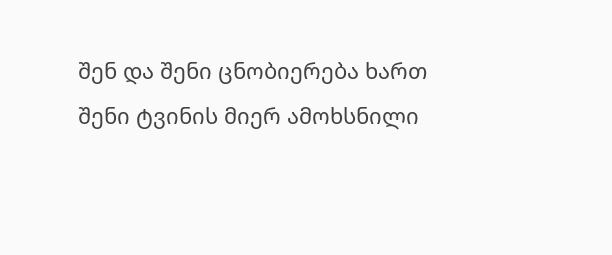შენ და შენი ცნობიერება ხართ შენი ტვინის მიერ ამოხსნილი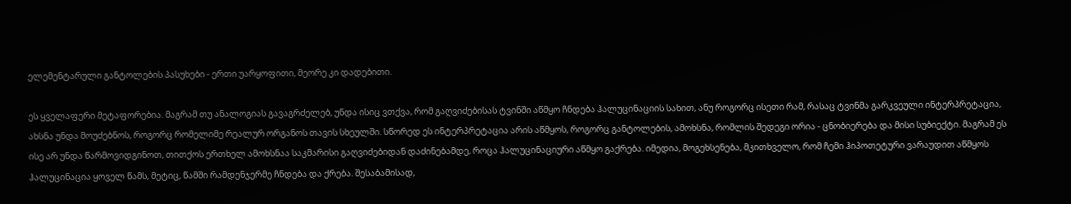ელემენტარული განტოლების პასუხები - ერთი უარყოფითი, მეორე კი დადებითი.

ეს ყველაფერი მეტაფორებია. მაგრამ თუ ანალოგიას გავაგრძელებ, უნდა ისიც ვთქვა, რომ გაღვიძებისას ტვინში აწმყო ჩნდება ჰალუცინაციის სახით, ანუ როგორც ისეთი რამ, რასაც ტვინმა გარკვეული ინტერპრეტაცია, ახსნა უნდა მოუძებნოს, როგორც რომელიმე რეალურ ორგანოს თავის სხეულში. სწორედ ეს ინტერპრეტაცია არის აწმყოს, როგორც განტოლების, ამოხსნა, რომლის შედეგი ორია - ცნობიერება და მისი სუბიექტი. მაგრამ ეს ისე არ უნდა წარმოვიდგინოთ, თითქოს ერთხელ ამოხსნაა საკმარისი გაღვიძებიდან დაძინებამდე, როცა ჰალუცინაციური აწმყო გაქრება. იმედია, მოგეხსენება, მკითხველო, რომ ჩემი ჰიპოთეტური ვარაუდით აწმყოს ჰალუცინაცია ყოველ წამს, მეტიც, წამში რამდენჯერმე ჩნდება და ქრება. შესაბამისად,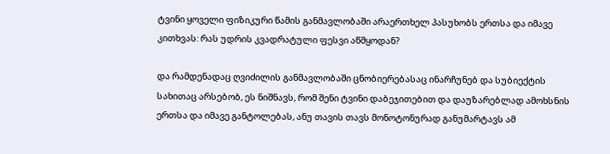ტვინი ყოველი ფიზიკური წამის განმავლობაში არაერთხელ პასუხობს ერთსა და იმავე კითხვას: რას უდრის კვადრატული ფესვი აწმყოდან?

და რამდენადაც ღვიძილის განმავლობაში ცნობიერებასაც ინარჩუნებ და სუბიექტის სახითაც არსებობ, ეს ნიშნავს, რომ შენი ტვინი დაბეჯითებით და დაუზარებლად ამოხსნის ერთსა და იმავე განტოლებას, ანუ თავის თავს მონოტონურად განუმარტავს ამ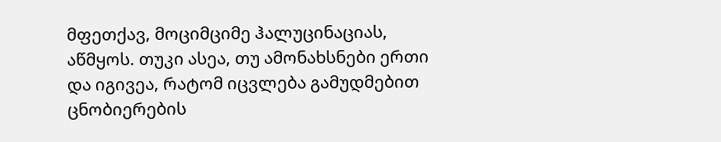მფეთქავ, მოციმციმე ჰალუცინაციას, აწმყოს. თუკი ასეა, თუ ამონახსნები ერთი და იგივეა, რატომ იცვლება გამუდმებით ცნობიერების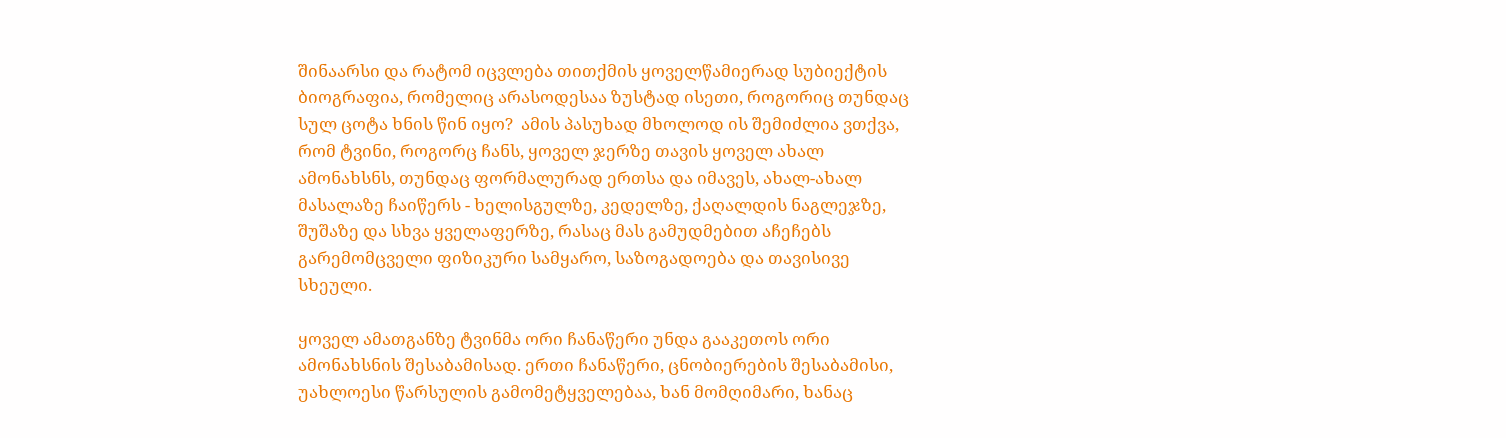შინაარსი და რატომ იცვლება თითქმის ყოველწამიერად სუბიექტის ბიოგრაფია, რომელიც არასოდესაა ზუსტად ისეთი, როგორიც თუნდაც სულ ცოტა ხნის წინ იყო?  ამის პასუხად მხოლოდ ის შემიძლია ვთქვა, რომ ტვინი, როგორც ჩანს, ყოველ ჯერზე თავის ყოველ ახალ ამონახსნს, თუნდაც ფორმალურად ერთსა და იმავეს, ახალ-ახალ მასალაზე ჩაიწერს - ხელისგულზე, კედელზე, ქაღალდის ნაგლეჯზე, შუშაზე და სხვა ყველაფერზე, რასაც მას გამუდმებით აჩეჩებს გარემომცველი ფიზიკური სამყარო, საზოგადოება და თავისივე სხეული.

ყოველ ამათგანზე ტვინმა ორი ჩანაწერი უნდა გააკეთოს ორი ამონახსნის შესაბამისად. ერთი ჩანაწერი, ცნობიერების შესაბამისი, უახლოესი წარსულის გამომეტყველებაა, ხან მომღიმარი, ხანაც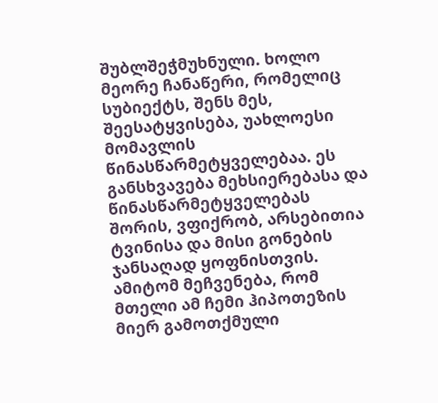შუბლშეჭმუხნული. ხოლო მეორე ჩანაწერი, რომელიც სუბიექტს, შენს მეს, შეესატყვისება, უახლოესი მომავლის წინასწარმეტყველებაა. ეს განსხვავება მეხსიერებასა და წინასწარმეტყველებას შორის, ვფიქრობ, არსებითია ტვინისა და მისი გონების ჯანსაღად ყოფნისთვის. ამიტომ მეჩვენება, რომ მთელი ამ ჩემი ჰიპოთეზის მიერ გამოთქმული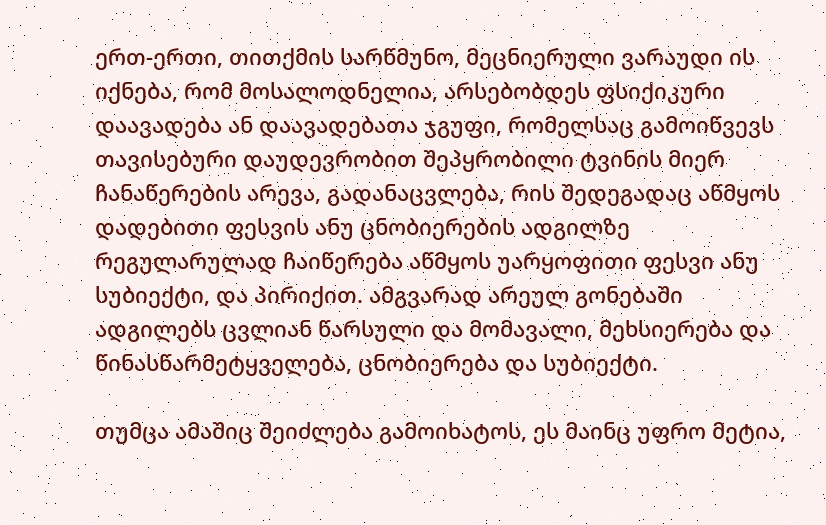ერთ-ერთი, თითქმის სარწმუნო, მეცნიერული ვარაუდი ის იქნება, რომ მოსალოდნელია, არსებობდეს ფსიქიკური დაავადება ან დაავადებათა ჯგუფი, რომელსაც გამოიწვევს თავისებური დაუდევრობით შეპყრობილი ტვინის მიერ ჩანაწერების არევა, გადანაცვლება, რის შედეგადაც აწმყოს დადებითი ფესვის ანუ ცნობიერების ადგილზე რეგულარულად ჩაიწერება აწმყოს უარყოფითი ფესვი ანუ სუბიექტი, და პირიქით. ამგვარად არეულ გონებაში ადგილებს ცვლიან წარსული და მომავალი, მეხსიერება და წინასწარმეტყველება, ცნობიერება და სუბიექტი.

თუმცა ამაშიც შეიძლება გამოიხატოს, ეს მაინც უფრო მეტია,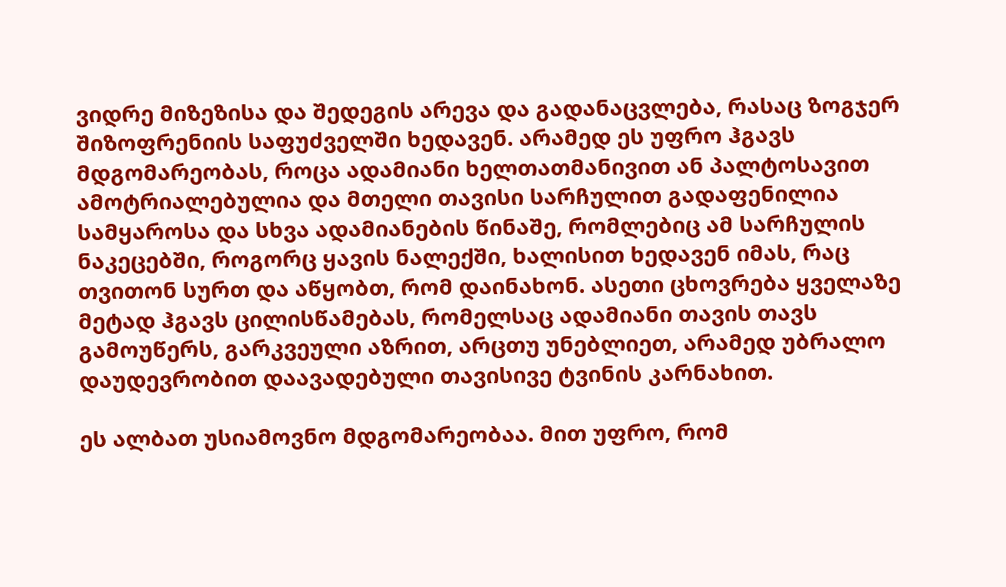ვიდრე მიზეზისა და შედეგის არევა და გადანაცვლება, რასაც ზოგჯერ შიზოფრენიის საფუძველში ხედავენ. არამედ ეს უფრო ჰგავს მდგომარეობას, როცა ადამიანი ხელთათმანივით ან პალტოსავით ამოტრიალებულია და მთელი თავისი სარჩულით გადაფენილია სამყაროსა და სხვა ადამიანების წინაშე, რომლებიც ამ სარჩულის ნაკეცებში, როგორც ყავის ნალექში, ხალისით ხედავენ იმას, რაც თვითონ სურთ და აწყობთ, რომ დაინახონ. ასეთი ცხოვრება ყველაზე მეტად ჰგავს ცილისწამებას, რომელსაც ადამიანი თავის თავს გამოუწერს, გარკვეული აზრით, არცთუ უნებლიეთ, არამედ უბრალო დაუდევრობით დაავადებული თავისივე ტვინის კარნახით.

ეს ალბათ უსიამოვნო მდგომარეობაა. მით უფრო, რომ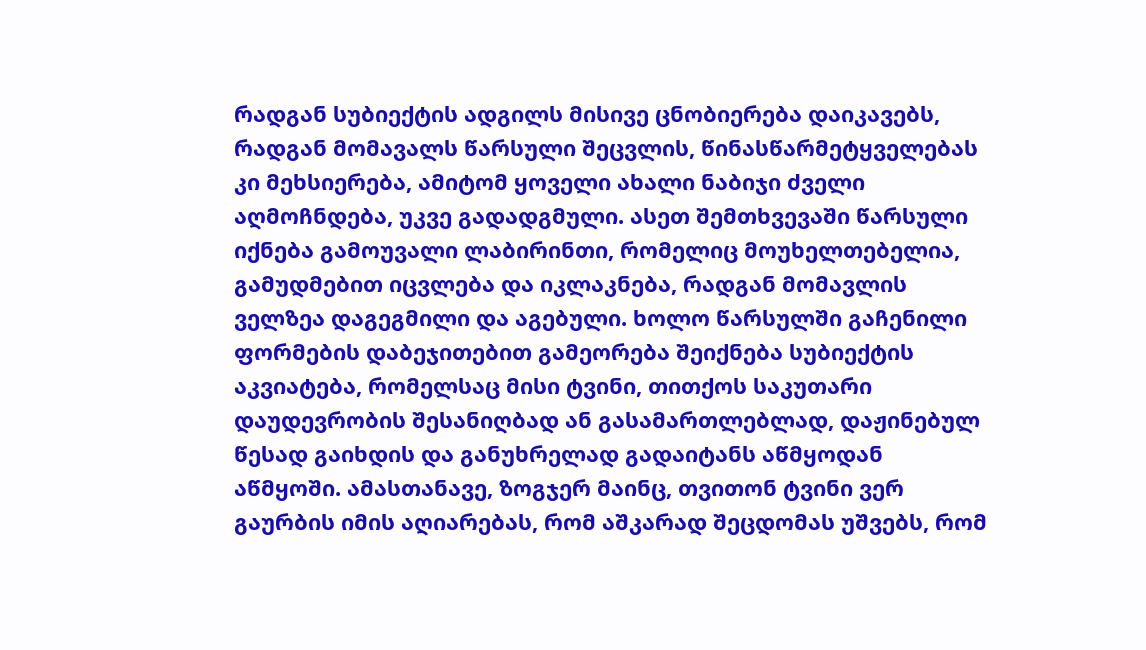რადგან სუბიექტის ადგილს მისივე ცნობიერება დაიკავებს, რადგან მომავალს წარსული შეცვლის, წინასწარმეტყველებას კი მეხსიერება, ამიტომ ყოველი ახალი ნაბიჯი ძველი აღმოჩნდება, უკვე გადადგმული. ასეთ შემთხვევაში წარსული იქნება გამოუვალი ლაბირინთი, რომელიც მოუხელთებელია, გამუდმებით იცვლება და იკლაკნება, რადგან მომავლის ველზეა დაგეგმილი და აგებული. ხოლო წარსულში გაჩენილი ფორმების დაბეჯითებით გამეორება შეიქნება სუბიექტის აკვიატება, რომელსაც მისი ტვინი, თითქოს საკუთარი დაუდევრობის შესანიღბად ან გასამართლებლად, დაჟინებულ წესად გაიხდის და განუხრელად გადაიტანს აწმყოდან აწმყოში. ამასთანავე, ზოგჯერ მაინც, თვითონ ტვინი ვერ გაურბის იმის აღიარებას, რომ აშკარად შეცდომას უშვებს, რომ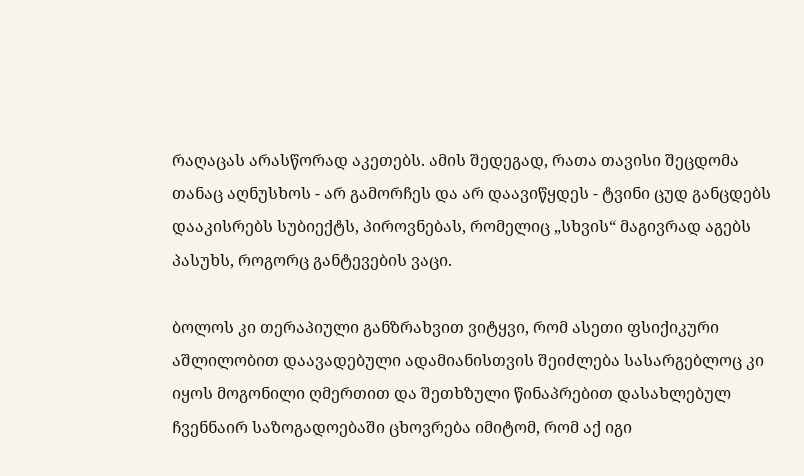რაღაცას არასწორად აკეთებს. ამის შედეგად, რათა თავისი შეცდომა თანაც აღნუსხოს - არ გამორჩეს და არ დაავიწყდეს - ტვინი ცუდ განცდებს დააკისრებს სუბიექტს, პიროვნებას, რომელიც „სხვის“ მაგივრად აგებს პასუხს, როგორც განტევების ვაცი.

ბოლოს კი თერაპიული განზრახვით ვიტყვი, რომ ასეთი ფსიქიკური აშლილობით დაავადებული ადამიანისთვის შეიძლება სასარგებლოც კი იყოს მოგონილი ღმერთით და შეთხზული წინაპრებით დასახლებულ ჩვენნაირ საზოგადოებაში ცხოვრება იმიტომ, რომ აქ იგი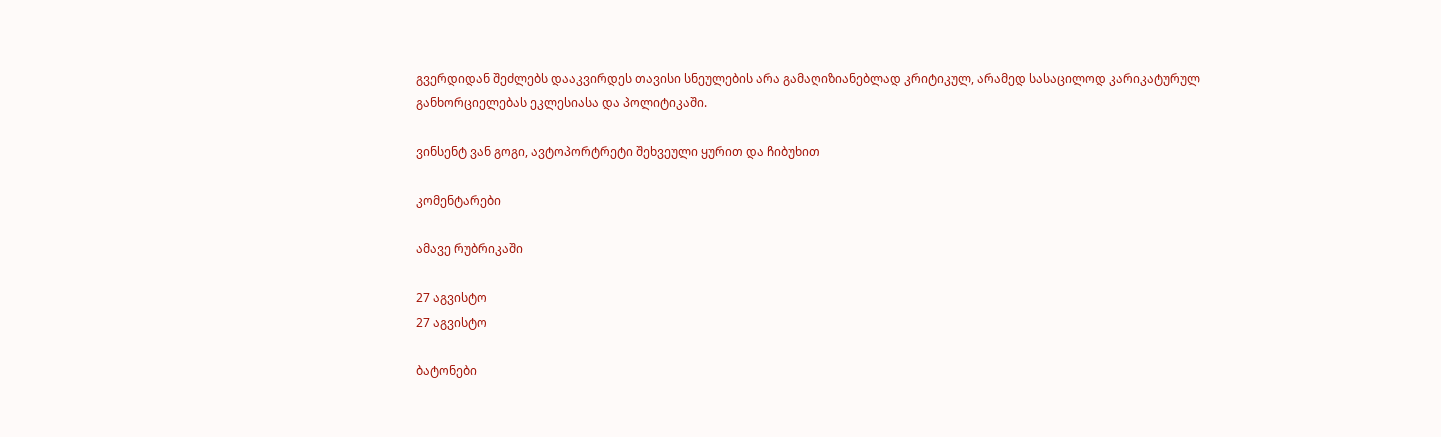გვერდიდან შეძლებს დააკვირდეს თავისი სნეულების არა გამაღიზიანებლად კრიტიკულ, არამედ სასაცილოდ კარიკატურულ განხორციელებას ეკლესიასა და პოლიტიკაში.

ვინსენტ ვან გოგი, ავტოპორტრეტი შეხვეული ყურით და ჩიბუხით

კომენტარები

ამავე რუბრიკაში

27 აგვისტო
27 აგვისტო

ბატონები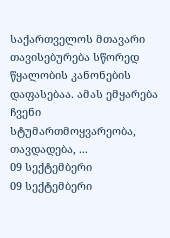საქართველოს მთავარი თავისებურება სწორედ წყალობის კანონების დაფასებაა. ამას ემყარება ჩვენი სტუმართმოყვარეობა, თავდადება, ...
09 სექტემბერი
09 სექტემბერი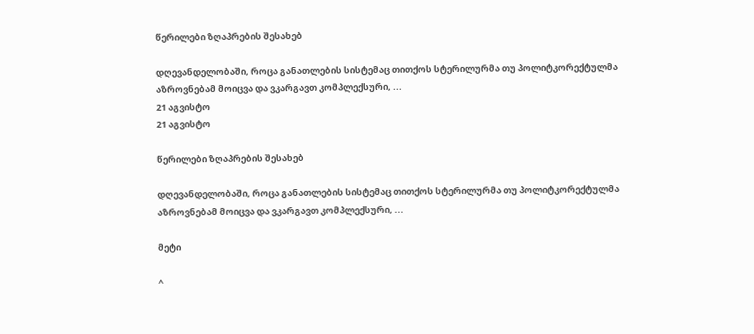წერილები ზღაპრების შესახებ

დღევანდელობაში, როცა განათლების სისტემაც თითქოს სტერილურმა თუ პოლიტკორექტულმა აზროვნებამ მოიცვა და ვკარგავთ კომპლექსური, ...
21 აგვისტო
21 აგვისტო

წერილები ზღაპრების შესახებ

დღევანდელობაში, როცა განათლების სისტემაც თითქოს სტერილურმა თუ პოლიტკორექტულმა აზროვნებამ მოიცვა და ვკარგავთ კომპლექსური, ...

მეტი

^